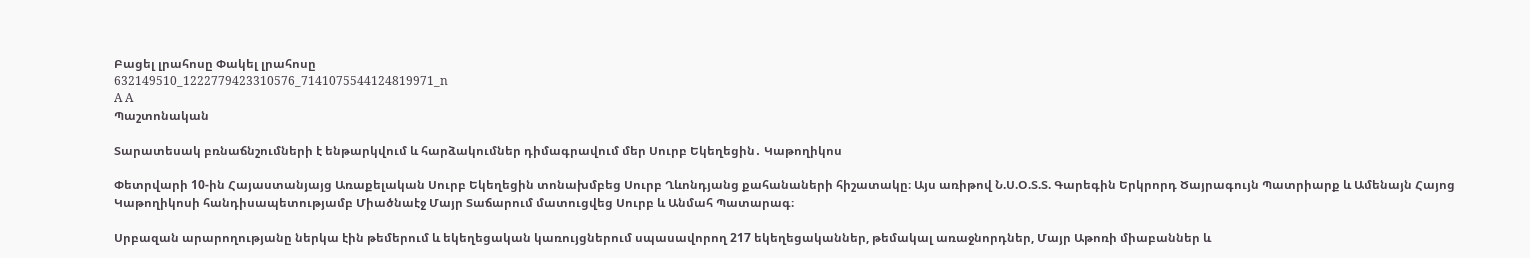Բացել լրահոսը Փակել լրահոսը
632149510_1222779423310576_7141075544124819971_n
A A
Պաշտոնական

Տարատեսակ բռնաճնշումների է ենթարկվում և հարձակումներ դիմագրավում մեր Սուրբ Եկեղեցին․ Կաթողիկոս

Փետրվարի 10-ին Հայաստանյայց Առաքելական Սուրբ Եկեղեցին տոնախմբեց Սուրբ Ղևոնդյանց քահանաների հիշատակը։ Այս առիթով Ն.Ս.Օ.Տ.Տ. Գարեգին Երկրորդ Ծայրագույն Պատրիարք և Ամենայն Հայոց Կաթողիկոսի հանդիսապետությամբ Միածնաէջ Մայր Տաճարում մատուցվեց Սուրբ և Անմահ Պատարագ։

Սրբազան արարողությանը ներկա էին թեմերում և եկեղեցական կառույցներում սպասավորող 217 եկեղեցականներ, թեմակալ առաջնորդներ, Մայր Աթոռի միաբաններ և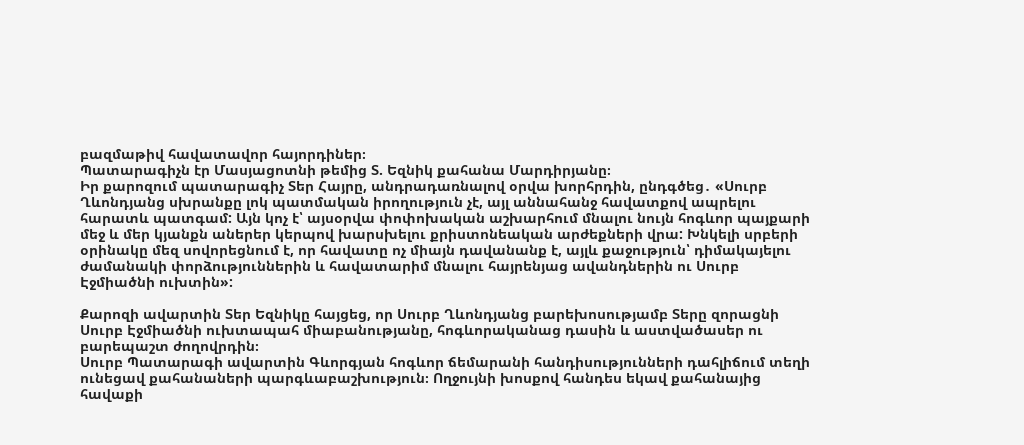բազմաթիվ հավատավոր հայորդիներ։
Պատարագիչն էր Մասյացոտնի թեմից Տ. Եզնիկ քահանա Մարդիրյանը։
Իր քարոզում պատարագիչ Տեր Հայրը, անդրադառնալով օրվա խորհրդին, ընդգծեց․ «Սուրբ Ղևոնդյանց սխրանքը լոկ պատմական իրողություն չէ, այլ աննահանջ հավատքով ապրելու հարատև պատգամ: Այն կոչ է՝ այսօրվա փոփոխական աշխարհում մնալու նույն հոգևոր պայքարի մեջ և մեր կյանքն աներեր կերպով խարսխելու քրիստոնեական արժեքների վրա: Խնկելի սրբերի օրինակը մեզ սովորեցնում է, որ հավատը ոչ միայն դավանանք է, այլև քաջություն՝ դիմակայելու ժամանակի փորձություններին և հավատարիմ մնալու հայրենյաց ավանդներին ու Սուրբ Էջմիածնի ուխտին»:

Քարոզի ավարտին Տեր Եզնիկը հայցեց, որ Սուրբ Ղևոնդյանց բարեխոսությամբ Տերը զորացնի Սուրբ Էջմիածնի ուխտապահ միաբանությանը, հոգևորականաց դասին և աստվածասեր ու բարեպաշտ ժողովրդին։
Սուրբ Պատարագի ավարտին Գևորգյան հոգևոր ճեմարանի հանդիսությունների դահլիճում տեղի ունեցավ քահանաների պարգևաբաշխություն։ Ողջույնի խոսքով հանդես եկավ քահանայից հավաքի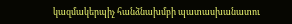կազմակերպիչ հանձնախմբի պատասխանատու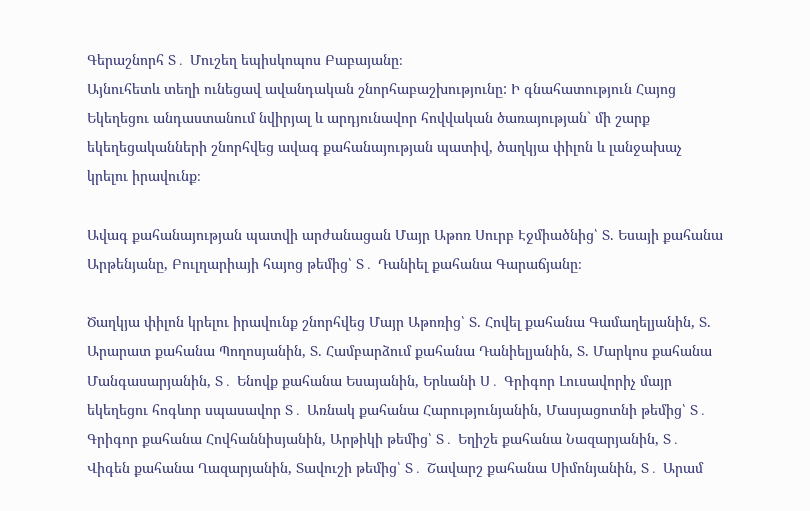Գերաշնորհ Տ․ Մուշեղ եպիսկոպոս Բաբայանը։
Այնուհետև տեղի ունեցավ ավանդական շնորհաբաշխությունը: Ի գնահատություն Հայոց Եկեղեցու անդաստանում նվիրյալ և արդյունավոր հովվական ծառայության` մի շարք եկեղեցականների շնորհվեց ավագ քահանայության պատիվ, ծաղկյա փիլոն և լանջախաչ կրելու իրավունք։

Ավագ քահանայության պատվի արժանացան Մայր Աթոռ Սուրբ Էջմիածնից՝ Տ. Եսայի քահանա Արթենյանը, Բուլղարիայի հայոց թեմից՝ Տ․ Դանիել քահանա Գարաճյանը։

Ծաղկյա փիլոն կրելու իրավունք շնորհվեց Մայր Աթոռից՝ Տ. Հովել քահանա Գամաղելյանին, Տ. Արարատ քահանա Պողոսյանին, Տ. Համբարձում քահանա Դանիելյանին, Տ. Մարկոս քահանա Մանգասարյանին, Տ․ Ենովք քահանա Եսայանին, Երևանի Ս․ Գրիգոր Լուսավորիչ մայր եկեղեցու հոգևոր սպասավոր Տ․ Առնակ քահանա Հարությունյանին, Մասյացոտնի թեմից՝ Տ․ Գրիգոր քահանա Հովհաննիսյանին, Արթիկի թեմից՝ Տ․ Եղիշե քահանա Նազարյանին, Տ․ Վիգեն քահանա Ղազարյանին, Տավուշի թեմից՝ Տ․ Շավարշ քահանա Սիմոնյանին, Տ․ Արամ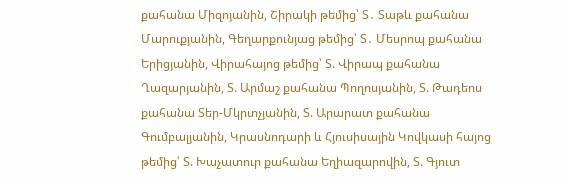քահանա Միզոյանին, Շիրակի թեմից՝ Տ․ Տաթև քահանա Մարուքյանին, Գեղարքունյաց թեմից՝ Տ․ Մեսրոպ քահանա Երիցյանին, Վիրահայոց թեմից՝ Տ. Վիրապ քահանա Ղազարյանին, Տ. Արմաշ քահանա Պողոսյանին, Տ. Թադեոս քահանա Տեր-Մկրտչյանին, Տ. Արարատ քահանա Գումբալյանին, Կրասնոդարի և Հյուսիսային Կովկասի հայոց թեմից՝ Տ. Խաչատուր քահանա Եղիազարովին, Տ. Գյուտ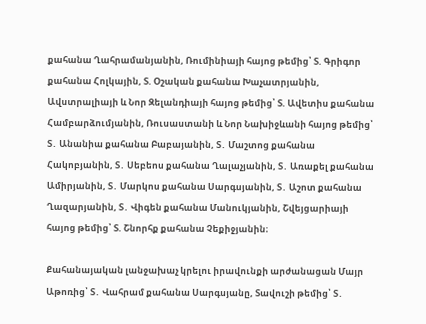քահանա Ղահրամանյանին, Ռումինիայի հայոց թեմից՝ Տ. Գրիգոր քահանա Հոլկային, Տ. Օշական քահանա Խաչատրյանին, Ավստրալիայի և Նոր Զելանդիայի հայոց թեմից՝ Տ. Ավետիս քահանա Համբարձումյանին, Ռուսաստանի և Նոր Նախիջևանի հայոց թեմից՝ Տ․ Անանիա քահանա Բաբայանին, Տ․ Մաշտոց քահանա Հակոբյանին, Տ․ Սեբեոս քահանա Ղալաչյանին, Տ․ Առաքել քահանա Ամիրյանին, Տ․ Մարկոս քահանա Սարգսյանին, Տ․ Աշոտ քահանա Ղազարյանին, Տ․ Վիգեն քահանա Մանուկյանին, Շվեյցարիայի հայոց թեմից՝ Տ. Շնորհք քահանա Չեքիջյանին։

Քահանայական լանջախաչ կրելու իրավունքի արժանացան Մայր Աթոռից՝ Տ․ Վահրամ քահանա Սարգսյանը, Տավուշի թեմից՝ Տ․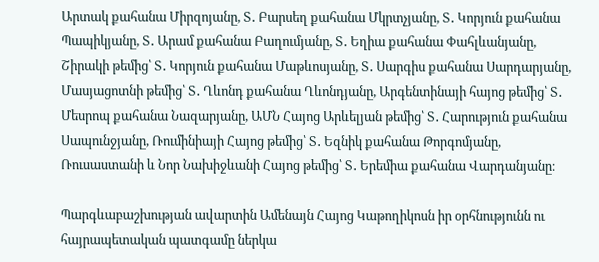Արտակ քահանա Միրզոյանը, Տ․ Բարսեղ քահանա Մկրտչյանը, Տ․ Կորյուն քահանա Պապիկյանը, Տ․ Արամ քահանա Բաղումյանը, Տ․ Եղիա քահանա Փահլևանյանը, Շիրակի թեմից՝ Տ․ Կորյուն քահանա Մաթևոսյանը, Տ․ Սարգիս քահանա Սարդարյանը, Մասյացոտնի թեմից՝ Տ․ Ղևոնդ քահանա Ղևոնդյանը, Արգենտինայի հայոց թեմից՝ Տ․ Մեսրոպ քահանա Նազարյանը, ԱՄՆ Հայոց Արևելյան թեմից՝ Տ․ Հարություն քահանա Սապունջյանը, Ռումինիայի Հայոց թեմից՝ Տ․ Եզնիկ քահանա Թորգոմյանը, Ռուսաստանի և Նոր Նախիջևանի Հայոց թեմից՝ Տ․ Երեմիա քահանա Վարդանյանը։

Պարգևաբաշխության ավարտին Ամենայն Հայոց Կաթողիկոսն իր օրհնությունն ու հայրապետական պատգամը ներկա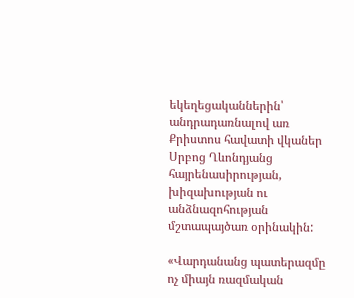եկեղեցականներին՝ անդրադառնալով առ Քրիստոս հավատի վկաներ Սրբոց Ղևոնդյանց հայրենասիրության, խիզախության ու անձնազոհության մշտապայծառ օրինակին:

«Վարդանանց պատերազմը ոչ միայն ռազմական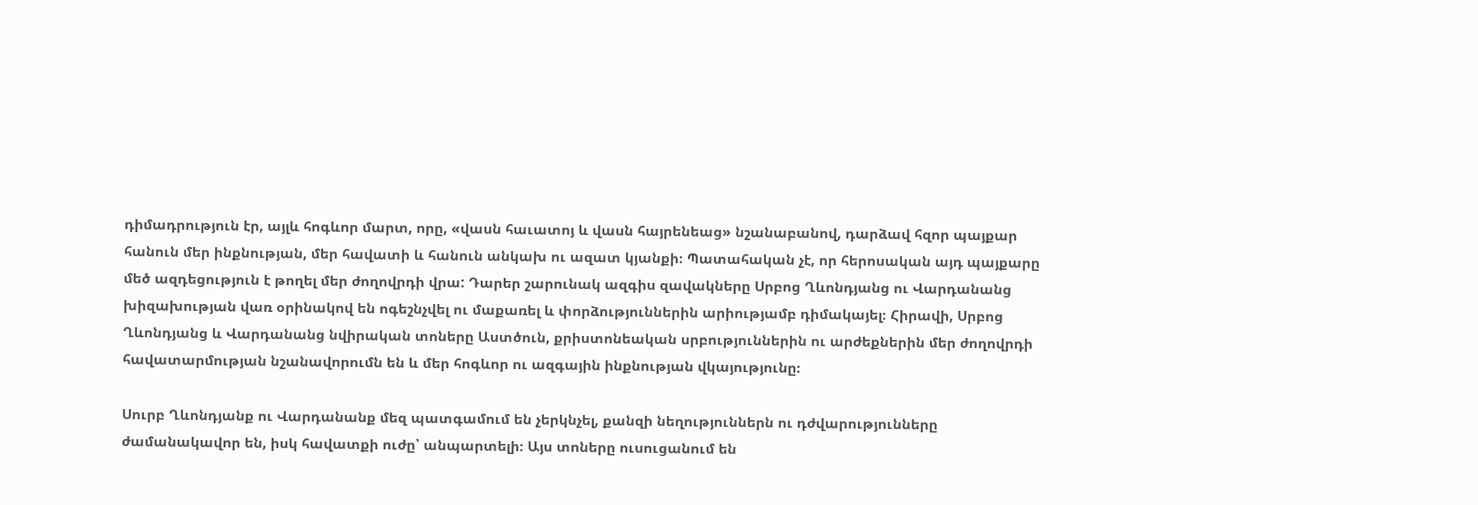դիմադրություն էր, այլև հոգևոր մարտ, որը, «վասն հաւատոյ և վասն հայրենեաց» նշանաբանով, դարձավ հզոր պայքար հանուն մեր ինքնության, մեր հավատի և հանուն անկախ ու ազատ կյանքի։ Պատահական չէ, որ հերոսական այդ պայքարը մեծ ազդեցություն է թողել մեր ժողովրդի վրա: Դարեր շարունակ ազգիս զավակները Սրբոց Ղևոնդյանց ու Վարդանանց խիզախության վառ օրինակով են ոգեշնչվել ու մաքառել և փորձություններին արիությամբ դիմակայել։ Հիրավի, Սրբոց Ղևոնդյանց և Վարդանանց նվիրական տոները Աստծուն, քրիստոնեական սրբություններին ու արժեքներին մեր ժողովրդի հավատարմության նշանավորումն են և մեր հոգևոր ու ազգային ինքնության վկայությունը։

Սուրբ Ղևոնդյանք ու Վարդանանք մեզ պատգամում են չերկնչել, քանզի նեղություններն ու դժվարությունները ժամանակավոր են, իսկ հավատքի ուժը՝ անպարտելի։ Այս տոները ուսուցանում են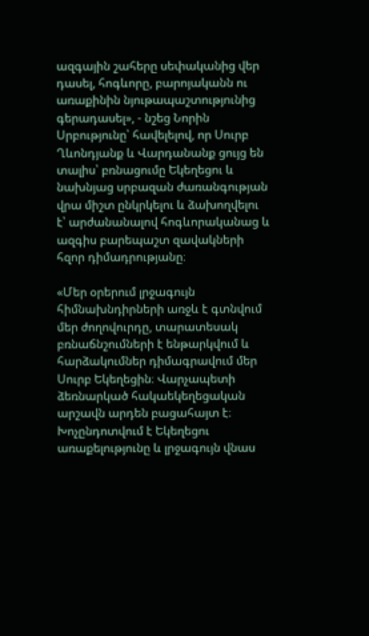ազգային շահերը սեփականից վեր դասել, հոգևորը, բարոյականն ու առաքինին նյութապաշտությունից գերադասել», - նշեց Նորին Սրբությունը՝ հավելելով, որ Սուրբ Ղևոնդյանք և Վարդանանք ցույց են տալիս՝ բռնացումը Եկեղեցու և նախնյաց սրբազան ժառանգության վրա միշտ ընկրկելու և ձախողվելու է՝ արժանանալով հոգևորականաց և ազգիս բարեպաշտ զավակների հզոր դիմադրությանը։

«Մեր օրերում լրջագույն հիմնախնդիրների առջև է գտնվում մեր ժողովուրդը, տարատեսակ բռնաճնշումների է ենթարկվում և հարձակումներ դիմագրավում մեր Սուրբ Եկեղեցին։ Վարչապետի ձեռնարկած հակաեկեղեցական արշավն արդեն բացահայտ է։ Խոչընդոտվում է Եկեղեցու առաքելությունը և լրջագույն վնաս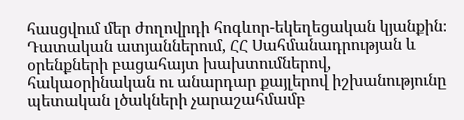հասցվում մեր ժողովրդի հոգևոր-եկեղեցական կյանքին։ Դատական ատյաններում, ՀՀ Սահմանադրության և օրենքների բացահայտ խախտումներով, հակաօրինական ու անարդար քայլերով իշխանությունը պետական լծակների չարաշահմամբ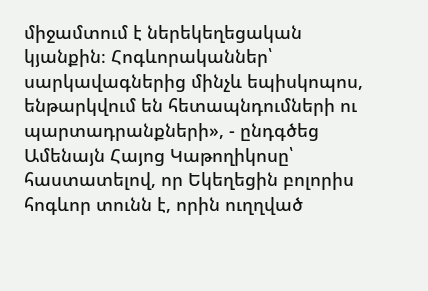միջամտում է ներեկեղեցական կյանքին։ Հոգևորականներ՝ սարկավագներից մինչև եպիսկոպոս, ենթարկվում են հետապնդումների ու պարտադրանքների», - ընդգծեց Ամենայն Հայոց Կաթողիկոսը՝ հաստատելով, որ Եկեղեցին բոլորիս հոգևոր տունն է, որին ուղղված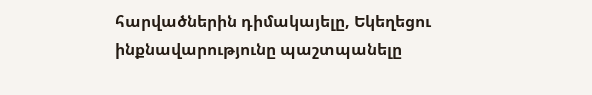հարվածներին դիմակայելը, Եկեղեցու ինքնավարությունը պաշտպանելը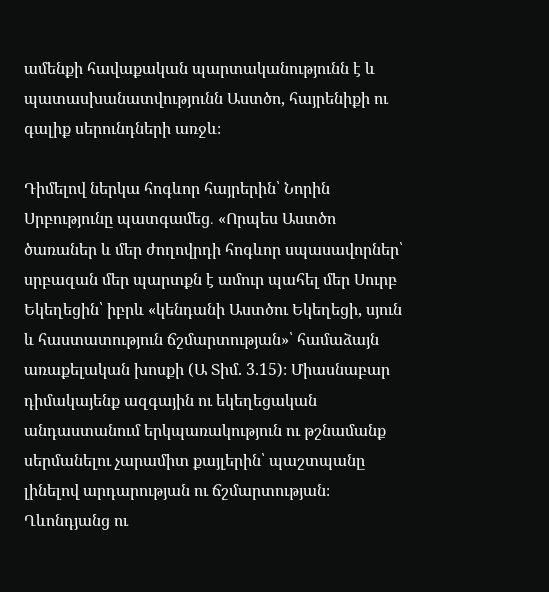ամենքի հավաքական պարտականությունն է և պատասխանատվությունն Աստծո, հայրենիքի ու գալիք սերունդների առջև։

Դիմելով ներկա հոգևոր հայրերին՝ Նորին Սրբությունը պատգամեց․ «Որպես Աստծո ծառաներ և մեր ժողովրդի հոգևոր սպասավորներ՝ սրբազան մեր պարտքն է ամուր պահել մեր Սուրբ Եկեղեցին՝ իբրև «կենդանի Աստծու Եկեղեցի, սյուն և հաստատություն ճշմարտության»՝ համաձայն առաքելական խոսքի (Ա Տիմ. 3.15)։ Միասնաբար դիմակայենք ազգային ու եկեղեցական անդաստանում երկպառակություն ու թշնամանք սերմանելու չարամիտ քայլերին՝ պաշտպանը լինելով արդարության ու ճշմարտության։ Ղևոնդյանց ու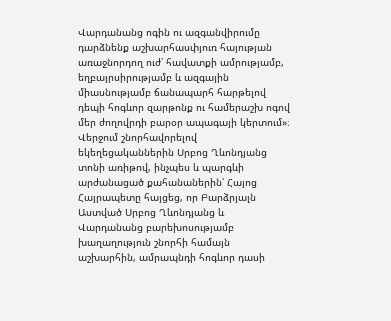Վարդանանց ոգին ու ազգանվիրումը դարձնենք աշխարհասփյուռ հայության առաջնորդող ուժ՝ հավատքի ամրությամբ, եղբայրսիրությամբ և ազգային միասնությամբ ճանապարհ հարթելով դեպի հոգևոր զարթոնք ու համերաշխ ոգով մեր ժողովրդի բարօր ապագայի կերտում»։
Վերջում շնորհավորելով եկեղեցականներին Սրբոց Ղևոնդյանց տոնի առիթով, ինչպես և պարգևի արժանացած քահանաներին՝ Հայոց Հայրապետը հայցեց, որ Բարձրյալն Աստված Սրբոց Ղևոնդյանց և Վարդանանց բարեխոսությամբ խաղաղություն շնորհի համայն աշխարհին, ամրապնդի հոգևոր դասի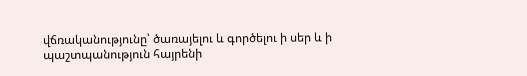վճռականությունը՝ ծառայելու և գործելու ի սեր և ի պաշտպանություն հայրենի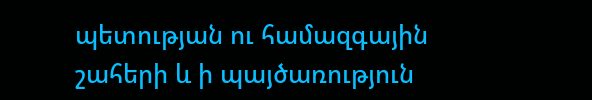պետության ու համազգային շահերի և ի պայծառություն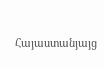Հայաստանյայց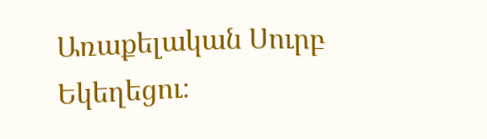Առաքելական Սուրբ Եկեղեցու։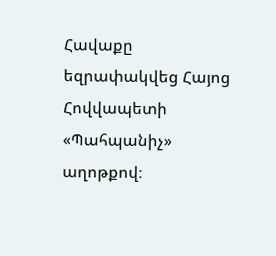Հավաքը եզրափակվեց Հայոց Հովվապետի «Պահպանիչ» աղոթքով։